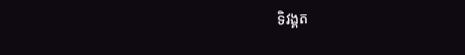ទិវង្គត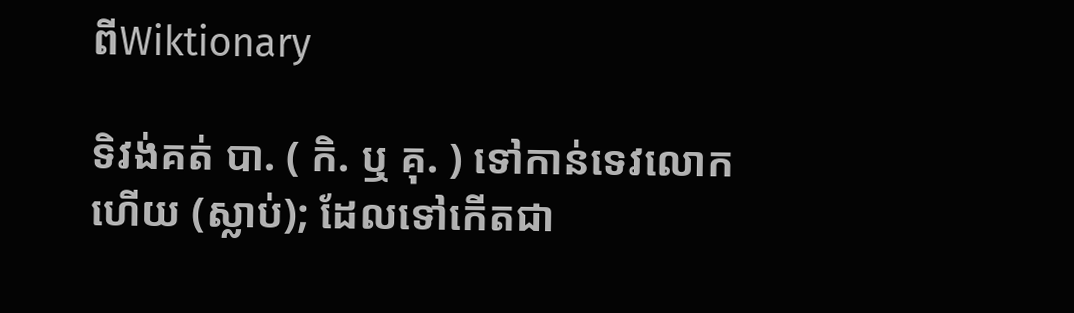ពីWiktionary

ទិវង់គត់ បា. ( កិ. ឬ គុ. ) ទៅកាន់ទេវលោកហើយ (ស្លាប់); ដែលទៅកើតជា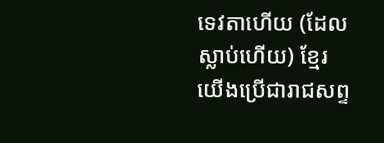ទេវតាហើយ (ដែលស្លាប់ហើយ) ខ្មែរយើងប្រើជារាជសព្ទ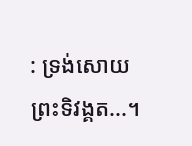: ទ្រង់សោយព្រះទិវង្គត...។